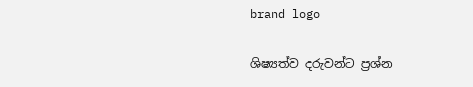brand logo

ශිෂ්‍යත්ව දරුවන්ට ප්‍රශ්න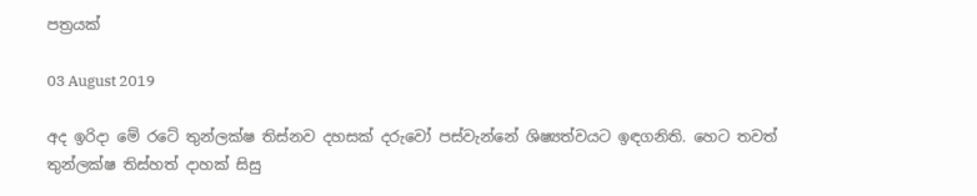පත්‍රයක්

03 August 2019

අද ඉරිදා මේ රටේ තුන්ලක්ෂ තිස්නව දහසක් දරුවෝ පස්වැන්නේ ශිෂ්‍යත්වයට ඉඳගනිති. හෙට තවත් තුන්ලක්ෂ තිස්හත් දාහක් සිසු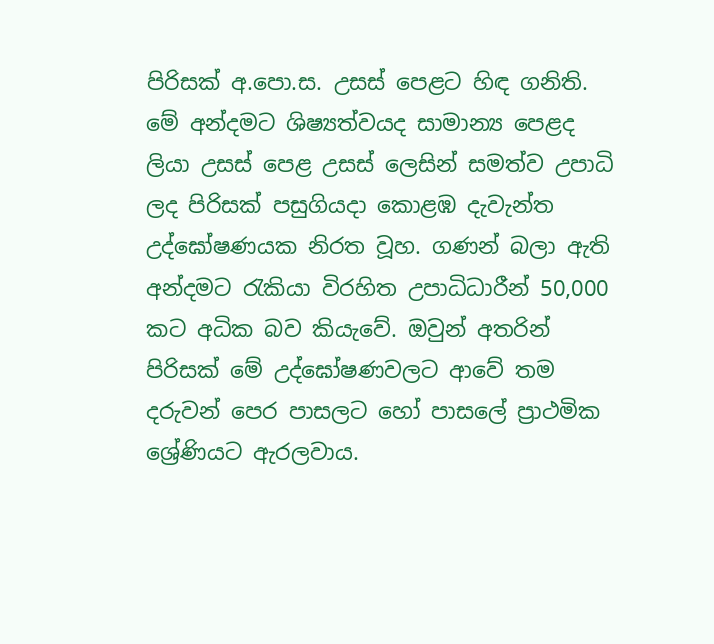පිරිසක් අ.පො.ස. උසස් පෙළට හිඳ ගනිති. මේ අන්දමට ශිෂ්‍යත්වයද සාමාන්‍ය පෙළද ලියා උසස් පෙළ උසස් ලෙසින් සමත්ව උපාධි ලද පිරිසක් පසුගියදා කොළඹ දැවැන්ත උද්ඝෝෂණයක නිරත වූහ. ගණන් බලා ඇති අන්දමට රැකියා විරහිත උපාධිධාරීන් 50,000 කට අධික බව කියැවේ. ඔවුන් අතරින් පිරිසක් මේ උද්ඝෝෂණවලට ආවේ තම දරුවන් පෙර පාසලට හෝ පාසලේ ප්‍රාථමික ශ්‍රේණියට ඇරලවාය.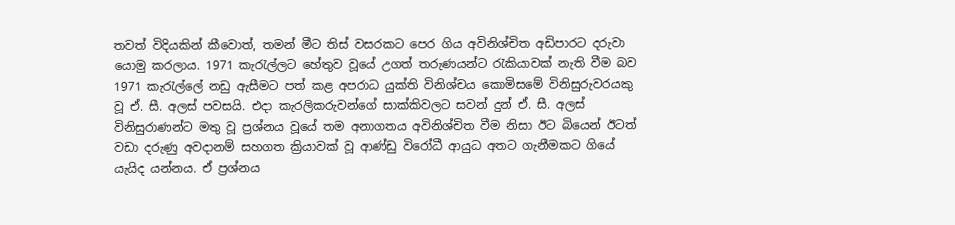තවත් විදියකින් කීවොත්, තමන් මීට තිස් වසරකට පෙර ගිය අවිනිශ්චිත අඩිපාරට දරුවා යොමු කරලාය. 1971 කැරැල්ලට හේතුව වූයේ උගත් තරුණයන්ට රැකියාවක් නැති වීම බව 1971 කැරැල්ලේ නඩු ඇසීමට පත් කළ අපරාධ යුක්ති විනිශ්චය කොමිසමේ විනිසුරුවරයකු වූ ඒ. සී. අලස් පවසයි. එදා කැරලිකරුවන්ගේ සාක්කිවලට සවන් දුන් ඒ. සී. අලස් විනිසුරාණන්ට මතු වූ ප්‍රශ්නය වූයේ තම අනාගතය අවිනිශ්චිත වීම නිසා ඊට බියෙන් ඊටත් වඩා දරුණු අවදානම් සහගත ක්‍රියාවක් වූ ආණ්ඩු විරෝධී ආයුධ අතට ගැනීමකට ගියේ යැයිද යන්නය. ඒ ප්‍රශ්නය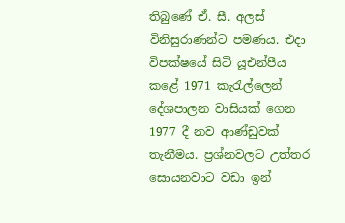තිබුණේ ඒ. සී. අලස් විනිසුරාණන්ට පමණය. එදා විපක්ෂයේ සිටි යූඑන්පීය කළේ 1971 කැරැල්ලෙන් දේශපාලන වාසියක් ගෙන 1977 දී නව ආණ්ඩුවක් තැනීමය. ප්‍රශ්නවලට උත්තර සොයනවාට වඩා ඉන්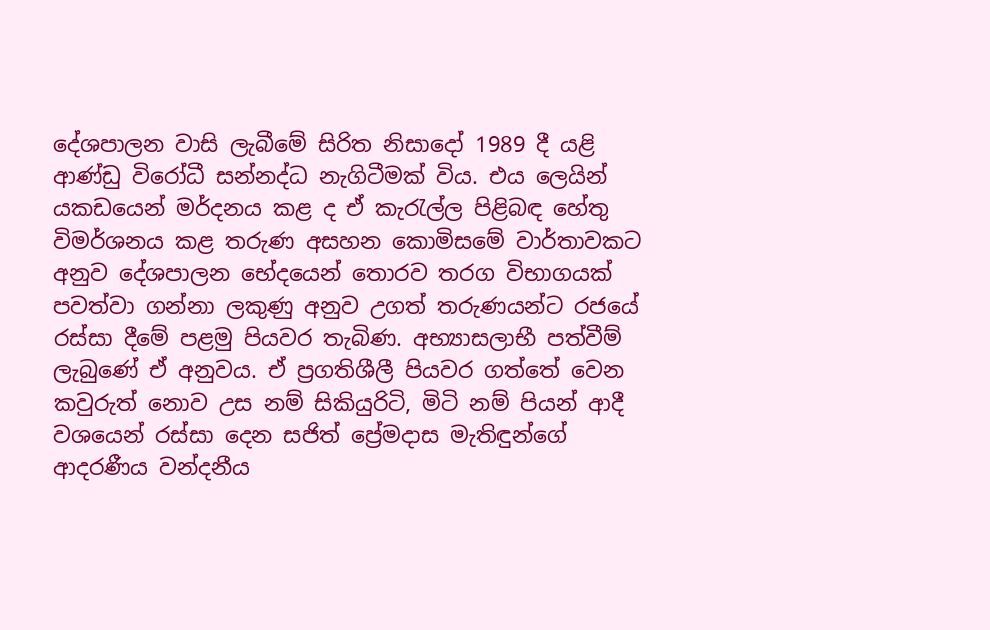දේශපාලන වාසි ලැබීමේ සිරිත නිසාදෝ 1989 දී යළි ආණ්ඩු විරෝධී සන්නද්ධ නැගිටීමක් විය. එය ලෙයින් යකඩයෙන් මර්දනය කළ ද ඒ කැරැල්ල පිළිබඳ හේතු විමර්ශනය කළ තරුණ අසහන කොමිසමේ වාර්තාවකට අනුව දේශපාලන භේදයෙන් තොරව තරග විභාගයක් පවත්වා ගන්නා ලකුණු අනුව උගත් තරුණයන්ට රජයේ රස්සා දීමේ පළමු පියවර තැබිණ. අභ්‍යාසලාභී පත්වීම් ලැබුණේ ඒ අනුවය. ඒ ප්‍රගතිශීලී පියවර ගත්තේ වෙන කවුරුත් නොව උස නම් සිකියුරිටි, මිටි නම් පියන් ආදී වශයෙන් රස්සා දෙන සජිත් ප්‍රේමදාස මැතිඳුන්ගේ ආදරණීය වන්දනීය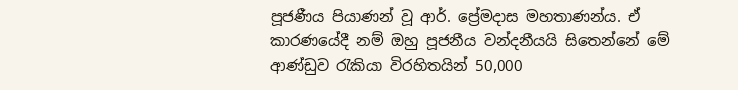පූජණීය පියාණන් වූ ආර්. ප්‍රේමදාස මහතාණන්ය. ඒ කාරණයේදී නම් ඔහු පූජනීය වන්දනීයයි සිතෙන්නේ මේ ආණ්ඩුව රැකියා විරහිතයින් 50,000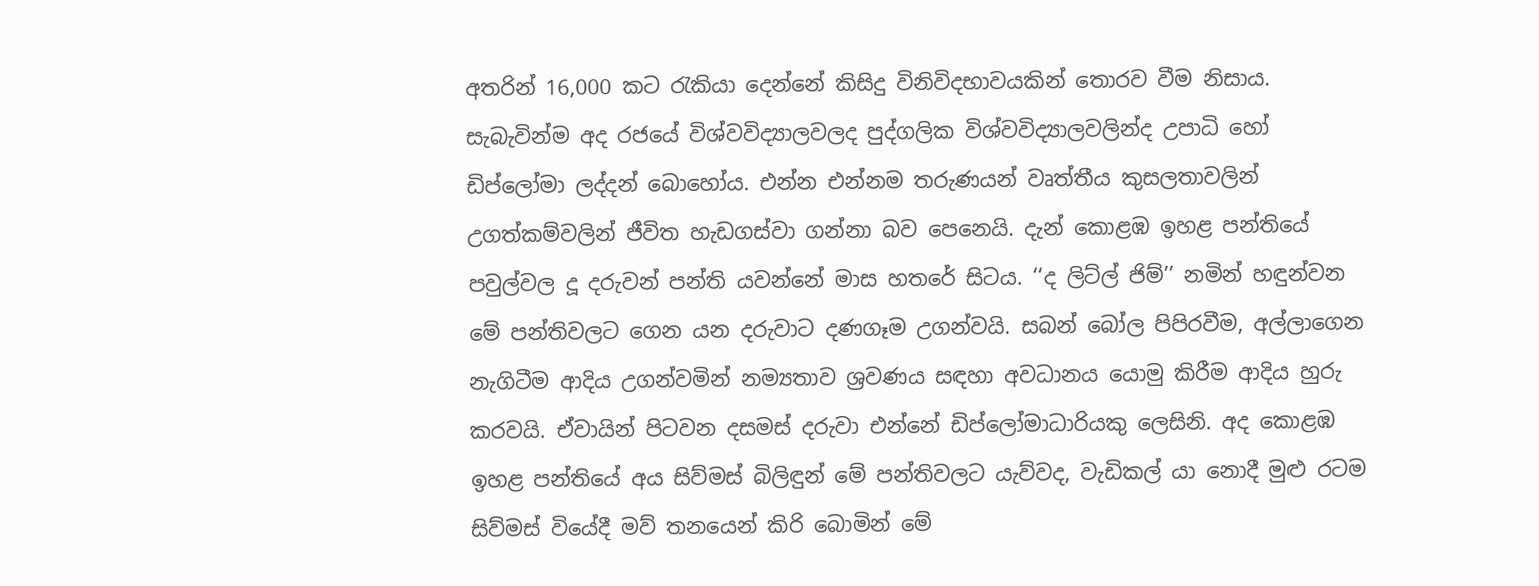අතරින් 16,000 කට රැකියා දෙන්නේ කිසිදු විනිවිදභාවයකින් තොරව වීම නිසාය. සැබැවින්ම අද රජයේ විශ්වවිද්‍යාලවලද පුද්ගලික විශ්වවිද්‍යාලවලින්ද උපාධි හෝ ඩිප්ලෝමා ලද්දන් බොහෝය. එන්න එන්නම තරුණයන් වෘත්තීය කුසලතාවලින් උගත්කම්වලින් ජීවිත හැඩගස්වා ගන්නා බව පෙනෙයි. දැන් කොළඹ ඉහළ පන්තියේ පවුල්වල දූ දරුවන් පන්ති යවන්නේ මාස හතරේ සිටය. ‘‘ද ලිට්ල් ජිම්’’ නමින් හඳුන්වන මේ පන්තිවලට ගෙන යන දරුවාට දණගෑම උගන්වයි. සබන් බෝල පිපිරවීම, අල්ලාගෙන නැගිටීම ආදිය උගන්වමින් නම්‍යතාව ශ්‍රවණය සඳහා අවධානය යොමු කිරීම ආදිය හුරු කරවයි. ඒවායින් පිටවන දසමස් දරුවා එන්නේ ඩිප්ලෝමාධාරියකු ලෙසිනි. අද කොළඹ ඉහළ පන්තියේ අය සිව්මස් බිලිඳුන් මේ පන්තිවලට යැව්වද, වැඩිකල් යා නොදී මුළු රටම සිව්මස් වියේදී මව් තනයෙන් කිරි බොමින් මේ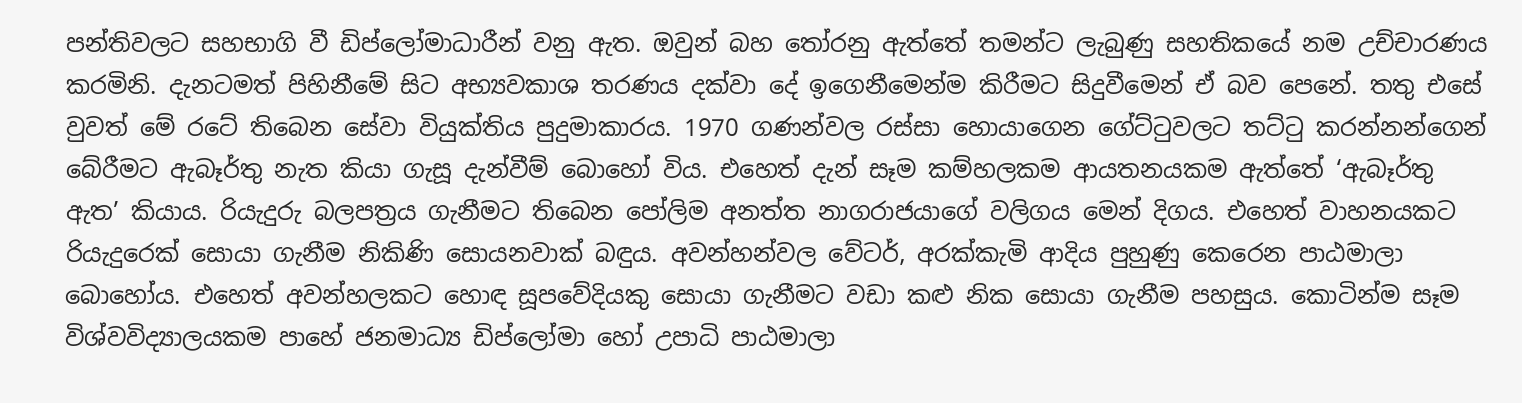පන්තිවලට සහභාගි වී ඩිප්ලෝමාධාරීන් වනු ඇත. ඔවුන් බහ තෝරනු ඇත්තේ තමන්ට ලැබුණු සහතිකයේ නම උච්චාරණය කරමිනි. දැනටමත් පිහිනීමේ සිට අභ්‍යවකාශ තරණය දක්වා දේ ඉගෙනීමෙන්ම කිරීමට සිදුවීමෙන් ඒ බව පෙනේ. තතු එසේ වුවත් මේ රටේ තිබෙන සේවා වියුක්තිය පුදුමාකාරය. 1970 ගණන්වල රස්සා හොයාගෙන ගේට්ටුවලට තට්ටු කරන්නන්ගෙන් බේරීමට ඇබෑර්තු නැත කියා ගැසූ දැන්වීම් බොහෝ විය. එහෙත් දැන් සෑම කම්හලකම ආයතනයකම ඇත්තේ ‘ඇබෑර්තු ඇත’ කියාය. රියැදුරු බලපත්‍රය ගැනීමට තිබෙන පෝලිම අනත්ත නාගරාජයාගේ වලිගය මෙන් දිගය. එහෙත් වාහනයකට රියැදුරෙක් සොයා ගැනීම නිකිණි සොයනවාක් බඳුය. අවන්හන්වල වේටර්, අරක්කැමි ආදිය පුහුණු කෙරෙන පාඨමාලා බොහෝය. එහෙත් අවන්හලකට හොඳ සූපවේදියකු සොයා ගැනීමට වඩා කළු නික සොයා ගැනීම පහසුය. කොටින්ම සෑම විශ්වවිද්‍යාලයකම පාහේ ජනමාධ්‍ය ඩිප්ලෝමා හෝ උපාධි පාඨමාලා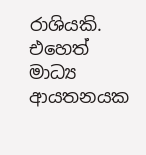රාශියකි. එහෙත් මාධ්‍ය ආයතනයක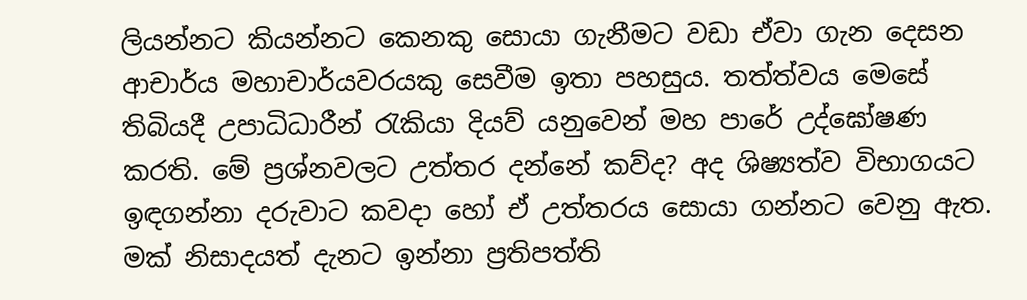ලියන්නට කියන්නට කෙනකු සොයා ගැනීමට වඩා ඒවා ගැන දෙසන ආචාර්ය මහාචාර්යවරයකු සෙවීම ඉතා පහසුය. තත්ත්වය මෙසේ තිබියදී උපාධිධාරීන් රැකියා දියව් යනුවෙන් මහ පාරේ උද්ඝෝෂණ කරති. මේ ප්‍රශ්නවලට උත්තර දන්නේ කව්ද? අද ශිෂ්‍යත්ව විභාගයට ඉඳගන්නා දරුවාට කවදා හෝ ඒ උත්තරය සොයා ගන්නට වෙනු ඇත. මක් නිසාදයත් දැනට ඉන්නා ප්‍රතිපත්ති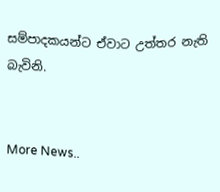සම්පාදකයන්ට ඒවාට උත්තර නැති බැවිනි.


More News..